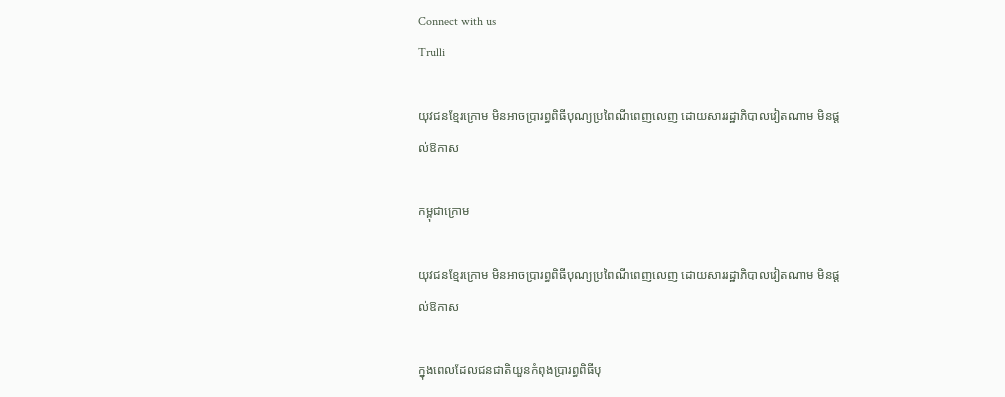Connect with us
Trulli

យុវជនខ្មែរក្រោម មិនអាចប្រារព្ធពិធីបុណ្យប្រពៃណីពេញលេញ ដោយសាររដ្ឋាភិបាលវៀតណាម មិនផ្តល់ឱកាស

កម្ពុជាក្រោម

យុវជនខ្មែរក្រោម មិនអាចប្រារព្ធពិធីបុណ្យប្រពៃណីពេញលេញ ដោយសាររដ្ឋាភិបាលវៀតណាម មិនផ្តល់ឱកាស

ក្នុងពេលដែលជនជាតិយួនកំពុងប្រារព្ធពិធីបុ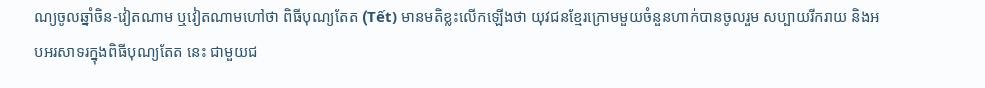ណ្យចូលឆ្នាំចិន-វៀតណាម ឬវៀតណាមហៅថា ពិធីបុណ្យតែត (Tết) មានមតិខ្លះលើកឡើងថា យុវជនខ្មែរក្រោមមួយចំនួនហាក់បានចូលរួម សប្បាយរីករាយ និងអបអរសាទរក្នុងពិធីបុណ្យតែត នេះ ជាមួយជ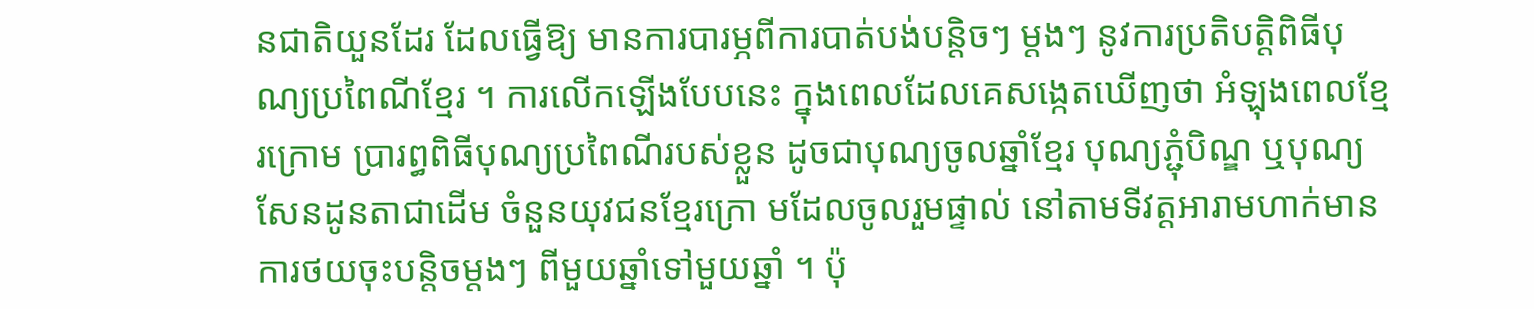នជាតិយួនដែរ ដែលធ្វើឱ្យ មានការបារម្ភពីការបាត់បង់បន្តិចៗ ម្តងៗ នូវការប្រតិបត្តិពិធីបុណ្យប្រពៃណីខ្មែរ ។ ការលើកឡើងបែបនេះ ក្នុងពេលដែលគេសង្កេតឃើញថា អំឡុងពេលខ្មែរក្រោម ប្រារព្ធពិធីបុណ្យប្រពៃណីរបស់ខ្លួន ដូចជាបុណ្យចូលឆ្នាំខ្មែរ បុណ្យភ្ជុំបិណ្ឌ ឬបុណ្យសែនដូនតាជាដើម ចំនួនយុវជនខ្មែរក្រោ មដែលចូលរួមផ្ទាល់ នៅតាមទីវត្តអារាមហាក់មានការថយចុះបន្តិចម្តងៗ ពីមួយឆ្នាំទៅមួយឆ្នាំ ។ ប៉ុ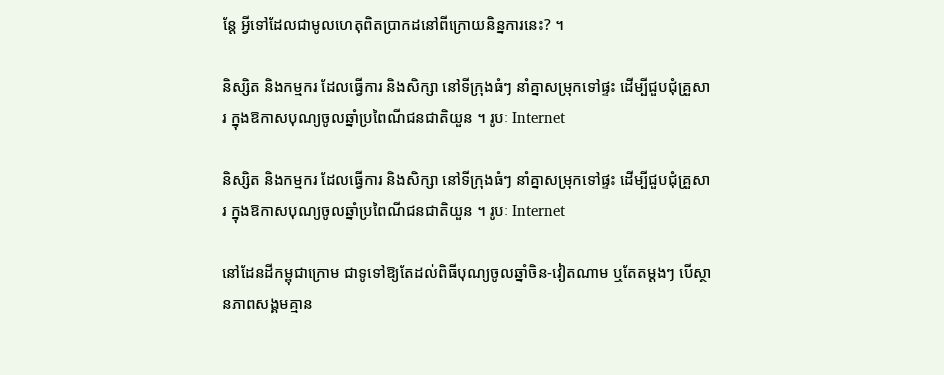ន្តែ អ្វីទៅដែលជាមូលហេតុពិតប្រាកដនៅពីក្រោយនិន្នការនេះ? ។

និស្សិត និងកម្មករ ដែលធ្វើការ និងសិក្សា នៅទីក្រុងធំៗ នាំគ្នាសម្រុកទៅផ្ទះ ដើម្បីជួបជុំគ្រួសារ ក្នុងឱកាសបុណ្យចូលឆ្នាំប្រពៃណីជនជាតិយួន ។ រូបៈ Internet

និស្សិត និងកម្មករ ដែលធ្វើការ និងសិក្សា នៅទីក្រុងធំៗ នាំគ្នាសម្រុកទៅផ្ទះ ដើម្បីជួបជុំគ្រួសារ ក្នុងឱកាសបុណ្យចូលឆ្នាំប្រពៃណីជនជាតិយួន ។ រូបៈ Internet

នៅដែនដីកម្ពុជាក្រោម ជាទូទៅឱ្យតែដល់ពិធីបុណ្យចូលឆ្នាំចិន-វៀតណាម ឬតែតម្តងៗ បើស្ថានភាពសង្គមគ្មាន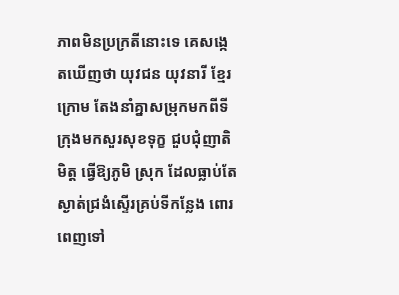ភាពមិនប្រក្រតីនោះទេ គេសង្កេតឃើញថា យុវជន យុវនារី ខ្មែរក្រោម តែងនាំគ្នាសម្រុកមកពីទីក្រុងមកសួរសុខទុក្ខ ជួបជុំញាតិមិត្ត ធ្វើឱ្យភូមិ ស្រុក ដែលធ្លាប់តែ ស្ងាត់ជ្រងំស្ទើរគ្រប់ទីកន្លែង ពោរពេញទៅ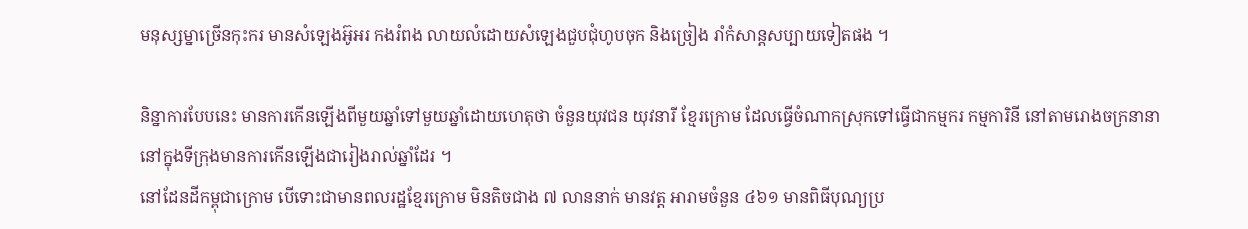មនុស្សម្នាច្រើនកុះករ មានសំឡេងអ៊ូអរ កងរំពង លាយលំដោយសំឡេងជួបជុំហូបចុក និងច្រៀង រាំកំសាន្តសប្បាយទៀតផង ។

និន្នាការបែបនេះ មានការកើនឡើងពីមួយឆ្នាំទៅមួយឆ្នាំដោយហេតុថា ចំនួនយុវជន យុវនារី ខ្មែរក្រោម ដែលធ្វើចំណាកស្រុកទៅធ្វើជាកម្មករ កម្មការិនី នៅតាមរោងចក្រនានា នៅក្នុងទីក្រុងមានការកើនឡើងជារៀងរាល់ឆ្នាំដែរ ។
នៅដែនដីកម្ពុជាក្រោម បើទោះជាមានពលរដ្ឋខ្មែរក្រោម មិនតិចជាង ៧ លាននាក់ មានវត្ត អារាមចំនួន ៤៦១ មានពិធីបុណ្យប្រ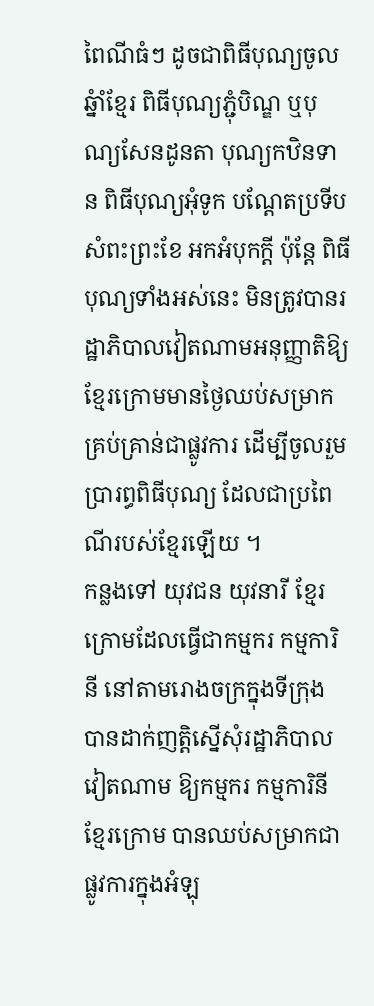ពៃណីធំៗ ដូចជាពិធីបុណ្យចូលឆ្នំាំខ្មែរ ពិធីបុណ្យភ្ជុំបិណ្ឌ ឬបុណ្យសែនដូនតា បុណ្យកឋិនទាន ពិធីបុណ្យអុំទូក បណ្តែតប្រទីប សំពះព្រះខែ អកអំបុកក្តី ប៉ុន្តែ ពិធីបុណ្យទាំងអស់នេះ មិនត្រូវបានរដ្ឋាភិបាលវៀតណាមអនុញ្ញាតិឱ្យខ្មែរក្រោមមានថ្ងៃឈប់សម្រាកគ្រប់គ្រាន់ជាផ្លូវការ ដើម្បីចូលរួមប្រារព្ធពិធីបុណ្យ ដែលជាប្រពៃណីរបស់ខ្មែរឡើយ ។
កន្លងទៅ យុវជន យុវនារី ខ្មែរក្រោមដែលធ្វើជាកម្មករ កម្មការិនី នៅតាមរោងចក្រក្នុងទីក្រុង បានដាក់ញត្តិស្នើសុំរដ្ឋាភិបាលវៀតណាម ឱ្យកម្មករ កម្មការិនី ខ្មែរក្រោម បានឈប់សម្រាកជាផ្លូវការក្នុងអំឡុ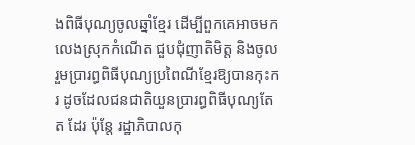ងពិធីបុណ្យចូលឆ្នាំខ្មែរ ដើម្បីពួកគេអាចមកលេងស្រុកកំណើត ជួបជុំញាតិមិត្ត និងចូលរួមប្រារព្ធពិធីបុណ្យប្រពៃណីខ្មែរឱ្យបានកុះករ ដូចដែលជនជាតិយួនប្រារព្ធពិធីបុណ្យតែត ដែរ ប៉ុន្តែ រដ្ឋាភិបាលកុ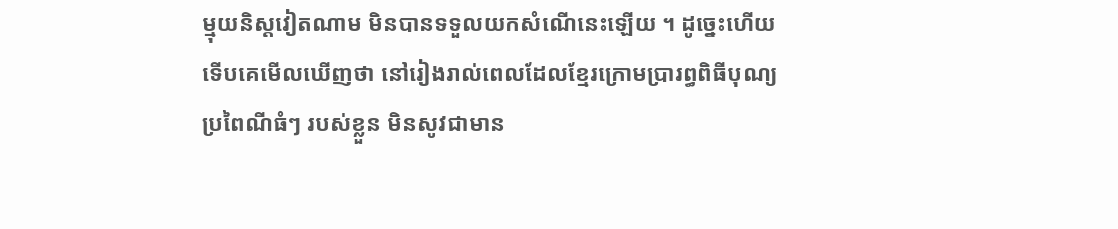ម្មុយនិស្តវៀតណាម មិនបានទទួលយកសំណើនេះឡើយ ។ ដូច្នេះហើយ ទើបគេមើលឃើញថា នៅរៀងរាល់ពេលដែលខ្មែរក្រោមប្រារព្ធពិធីបុណ្យ ប្រពៃណីធំៗ របស់ខ្លួន មិនសូវជាមាន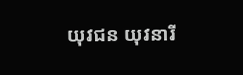យុវជន យុវនារី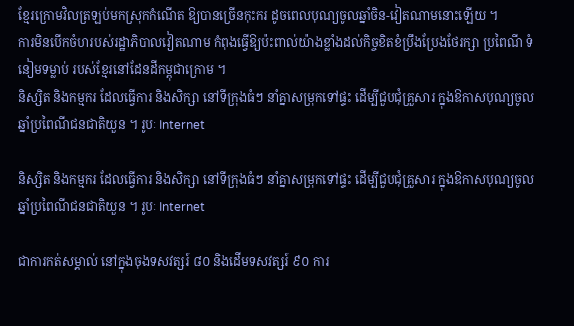ខ្មែរក្រោមវិលត្រឡប់មកស្រុកកំណើត ឱ្យបានច្រើនកុះករ ដូចពេលបុណ្យចូលឆ្នាំចិន-វៀតណាមនោះឡើយ ។
ការមិនបើកចំហរបស់រដ្ឋាភិបាលវៀតណាម កំពុងធ្វើឱ្យប៉ះពាល់យ៉ាងខ្លាំងដល់កិច្ចខិតខំប្រឹងប្រែងថែរក្សា ប្រពៃណី ទំនៀមទម្លាប់ របស់ខ្មែរនៅដែនដីកម្ពុជាក្រោម ។
និស្សិត និងកម្មករ ដែលធ្វើការ និងសិក្សា នៅទីក្រុងធំៗ នាំគ្នាសម្រុកទៅផ្ទះ ដើម្បីជួបជុំគ្រួសារ ក្នុងឱកាសបុណ្យចូលឆ្នាំប្រពៃណីជនជាតិយួន ។ រូបៈ Internet

និស្សិត និងកម្មករ ដែលធ្វើការ និងសិក្សា នៅទីក្រុងធំៗ នាំគ្នាសម្រុកទៅផ្ទះ ដើម្បីជួបជុំគ្រួសារ ក្នុងឱកាសបុណ្យចូលឆ្នាំប្រពៃណីជនជាតិយួន ។ រូបៈ Internet

ជាការកត់សម្គាល់ នៅក្នុងចុងទសវត្សរ៍ ៨០ និងដើមទសវត្សរ៍ ៩០ ការ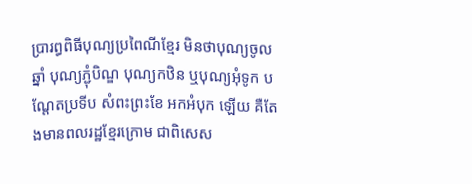ប្រារព្ធពិធីបុណ្យប្រពៃណីខ្មែរ មិនថាបុណ្យចូលឆ្នាំ បុណ្យភ្ជុំបិណ្ឌ បុណ្យកឋិន ឬបុណ្យអុំទូក បណ្តែតប្រទីប សំពះព្រះខែ អកអំបុក ឡើយ គឺតែងមានពលរដ្ឋខ្មែរក្រោម ជាពិសេស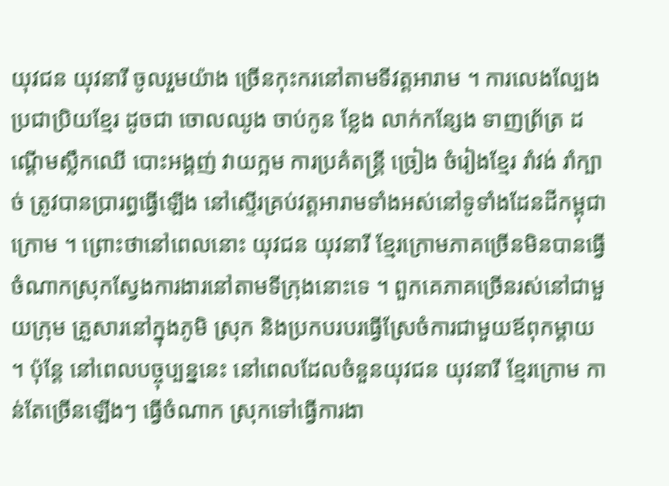យុវជន យុវនារី ចូលរួមយ៉ាង ច្រើនកុះករនៅតាមទីវត្តអារាម ។ ការលេងល្បែងប្រជាប្រិយខ្មែរ ដូចជា ចោលឈូង ចាប់កូន ខ្លែង លាក់កន្សែង ទាញព្រ័ត្រ ដណ្តើមស្លឹកឈើ បោះអង្គញ់ វាយក្អម ការប្រគំតន្រ្តី ច្រៀង ចំរៀងខ្មែរ រាំវង់ រាំក្បាច់ ត្រូវបានប្រារព្ធធ្វើឡើង នៅស្ទើរគ្រប់វត្តអារាមទាំងអស់នៅទូទាំងដែនដីកម្ពុជាក្រោម ។ ព្រោះថានៅពេលនោះ យុវជន យុវនារី ខ្មែរក្រោមភាគច្រើនមិនបានធ្វើចំណាកស្រុកស្វែងការងារនៅតាមទីក្រុងនោះទេ ។ ពួកគេភាគច្រើនរស់នៅជាមួយក្រុម គ្រួសារនៅក្នុងភូមិ ស្រុក និងប្រកបរបរធ្វើស្រែចំការជាមួយឪពុកម្តាយ ។ ប៉ុន្តែ នៅពេលបច្ចុប្បន្ននេះ នៅពេលដែលចំនួនយុវជន យុវនារី ខ្មែរក្រោម កាន់តែច្រើនឡើងៗ ធ្វើចំណាក ស្រុកទៅធ្វើការងា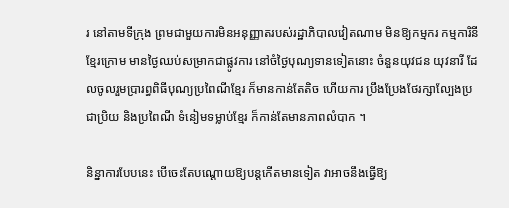រ នៅតាមទីក្រុង ព្រមជាមួយការមិនអនុញ្ញាតរបស់រដ្ឋាភិបាលវៀតណាម មិនឱ្យកម្មករ កម្មការិនីខ្មែរក្រោម មានថ្ងៃឈប់សម្រាកជាផ្លូវការ នៅចំថ្ងៃបុណ្យទានទៀតនោះ ចំនួនយុវជន យុវនារី ដែលចូលរួមប្រារព្ធពិធីបុណ្យប្រពៃណីខ្មែរ ក៏មានកាន់តែតិច ហើយការ ប្រឹងប្រែងថែរក្សាល្បែងប្រជាប្រិយ និងប្រពៃណី ទំនៀមទម្លាប់ខ្មែរ ក៏កាន់តែមានភាពលំបាក ។

និន្នាការបែបនេះ បើចេះតែបណ្តោយឱ្យបន្តកើតមានទៀត វាអាចនឹងធ្វើឱ្យ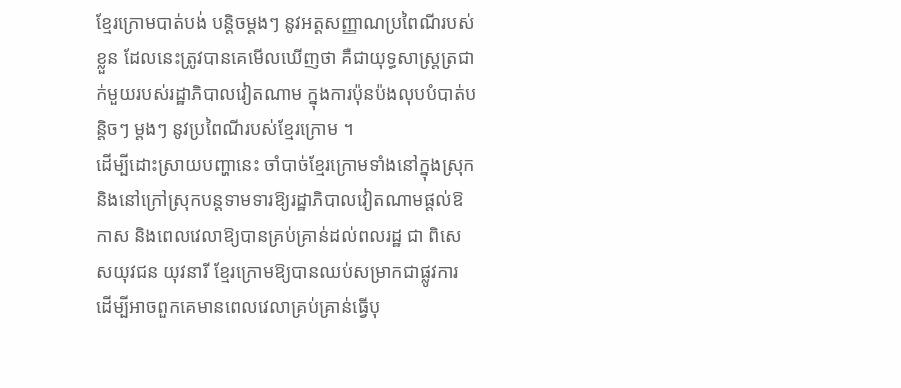ខ្មែរក្រោមបាត់បង់ បន្តិចម្តងៗ នូវអត្តសញ្ញាណប្រពៃណីរបស់ខ្លួន ដែលនេះត្រូវបានគេមើលឃើញថា គឺជាយុទ្ធសាស្រ្តត្រជាក់មួយរបស់រដ្ឋាភិបាលវៀតណាម ក្នុងការប៉ុនប៉ងលុបបំបាត់បន្តិចៗ ម្តងៗ នូវប្រពៃណីរបស់ខ្មែរក្រោម ។
ដើម្បីដោះស្រាយបញ្ហានេះ ចាំបាច់ខ្មែរក្រោមទាំងនៅក្នុងស្រុក និងនៅក្រៅស្រុកបន្តទាមទារឱ្យរដ្ឋាភិបាលវៀតណាមផ្តល់ឱកាស និងពេលវេលាឱ្យបានគ្រប់គ្រាន់ដល់ពលរដ្ឋ ជា ពិសេសយុវជន យុវនារី ខ្មែរក្រោមឱ្យបានឈប់សម្រាកជាផ្លូវការ ដើម្បីអាចពួកគេមានពេលវេលាគ្រប់គ្រាន់ធ្វើបុ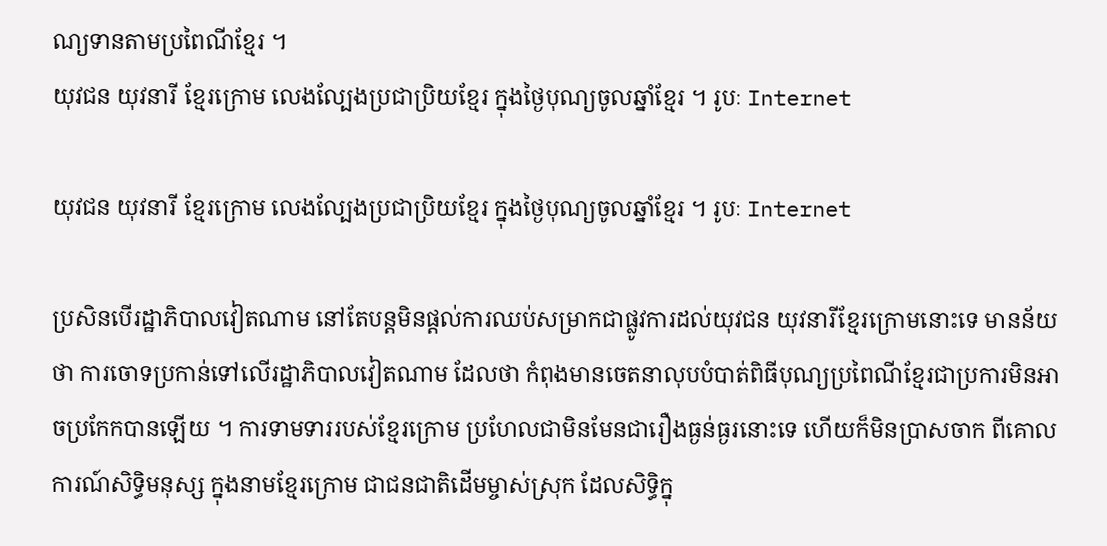ណ្យទានតាមប្រពៃណីខ្មែរ ។
យុវជន យុវនារី ខ្មែរក្រោម លេងល្បែងប្រជាប្រិយខ្មែរ ក្នុងថ្ងៃបុណ្យចូលឆ្នាំខ្មែរ ។ រូបៈ Internet

យុវជន យុវនារី ខ្មែរក្រោម លេងល្បែងប្រជាប្រិយខ្មែរ ក្នុងថ្ងៃបុណ្យចូលឆ្នាំខ្មែរ ។ រូបៈ Internet

ប្រសិនបើរដ្ឋាភិបាលវៀតណាម នៅតែបន្តមិនផ្តល់ការឈប់សម្រាកជាផ្លូវការដល់យុវជន យុវនារីខ្មែរក្រោមនោះទេ មានន័យថា ការចោទប្រកាន់ទៅលើរដ្ឋាភិបាលវៀតណាម ដែលថា កំពុងមានចេតនាលុបបំបាត់ពិធីបុណ្យប្រពៃណីខ្មែរជាប្រការមិនអាចប្រកែកបានឡើយ ។ ការទាមទាររបស់ខ្មែរក្រោម ប្រហែលជាមិនមែនជារឿងធ្ងន់ធ្ងរនោះទេ ហើយក៏មិនប្រាសចាក ពីគោលការណ៍សិទ្ធិមនុស្ស ក្នុងនាមខ្មែរក្រោម ជាជនជាតិដើមម្ចាស់ស្រុក ដែលសិទ្ធិក្នុ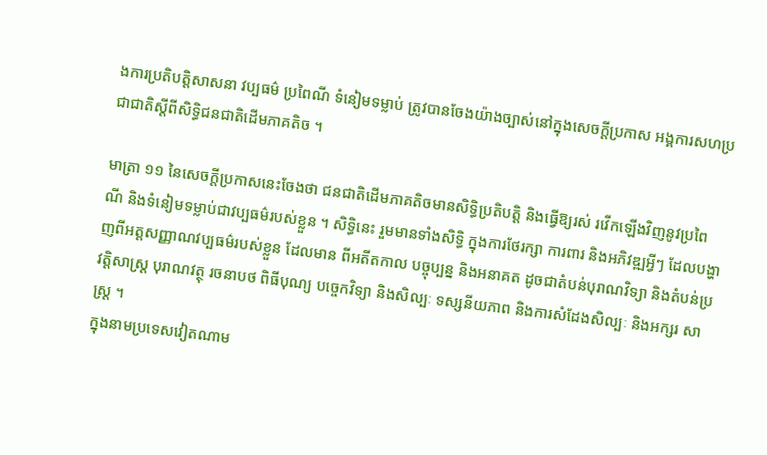ងការប្រតិបត្តិសាសនា វប្បធម៌ ប្រពៃណី ទំនៀមទម្លាប់ ត្រូវបានចែងយ៉ាងច្បាស់នៅក្នុងសេចក្តីប្រកាស អង្គការសហប្រជាជាតិស្តីពីសិទ្ធិជនជាតិដើមភាគតិច ។

មាត្រា ១១ នៃសេចក្តីប្រកាសនេះចែងថា ជនជាតិដើមភាគតិចមានសិទ្ធិប្រតិបត្តិ និងធ្វើឱ្យរស់ រវើកឡើងវិញនូវប្រពៃណី និងទំនៀមទម្លាប់ជាវប្បធម៌របស់ខ្លួន ។ សិទ្ធិនេះ រួមមានទាំងសិទ្ធិ ក្នុងការថែរក្សា ការពារ និងអភិវឌ្ឍអ្វីៗ ដែលបង្ហាញពីអត្តសញ្ញាណវប្បធម៌របស់ខ្លួន ដែលមាន ពីអតីតកាល បច្ចុប្បន្ន និងអនាគត ដូចជាតំបន់បុរាណវិទ្យា និងតំបន់ប្រវត្តិសាស្រ្ត បុរាណវត្ថុ រចនាបថ ពិធីបុណ្យ បច្ចេកវិទ្យា និងសិល្បៈ ទស្សនីយភាព និងការសំដែងសិល្បៈ និងអក្សរ សាស្រ្ត ។
ក្នុងនាមប្រទេសវៀតណាម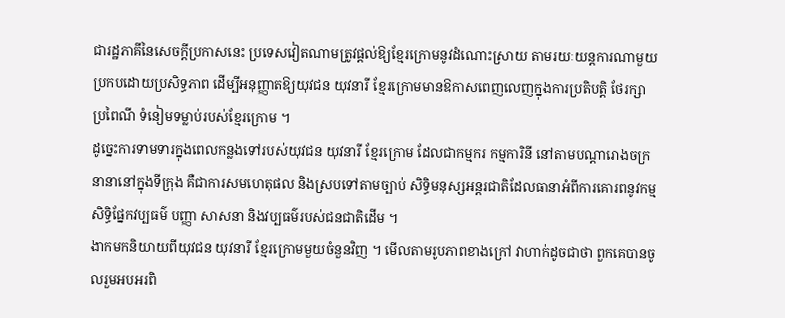ជារដ្ឋភាគីនៃសេចក្តីប្រកាសនេះ ប្រទេសវៀតណាមត្រូវផ្តល់ឱ្យខ្មែរក្រោមនូវដំណោះស្រាយ តាមរយៈយន្តការណាមួយប្រកបដោយប្រសិទ្ធភាព ដើម្បីអនុញ្ញាតឱ្យយុវជន យុវនារី ខ្មែរក្រោមមានឱកាសពេញលេញក្នុងការប្រតិបត្តិ ថែរក្សា ប្រពៃណី ទំនៀមទម្លាប់របស់ខ្មែរក្រោម ។
ដូច្នេះការទាមទារក្នុងពេលកន្លងទៅរបស់យុវជន យុវនារី ខ្មែរក្រោម ដែលជាកម្មករ កម្មការិនី នៅតាមបណ្តារោងចក្រនានានៅក្នុងទីក្រុង គឺជាការសមហេតុផល និងស្របទៅតាមច្បាប់ សិទ្ធិមនុស្សអន្តរជាតិដែលធានាអំពីការគោរពនូវកម្មសិទ្ធិផ្នែកវប្បធម៌ បញ្ញា សាសនា និងវប្បធម៌របស់ជនជាតិដើម ។
ងាកមកនិយាយពីយុវជន យុវនារី ខ្មែរក្រោមមួយចំនួនវិញ ។ មើលតាមរូបភាពខាងក្រៅ វាហាក់ដូចជាថា ពួកគេបានចូលរួមអបអរពិ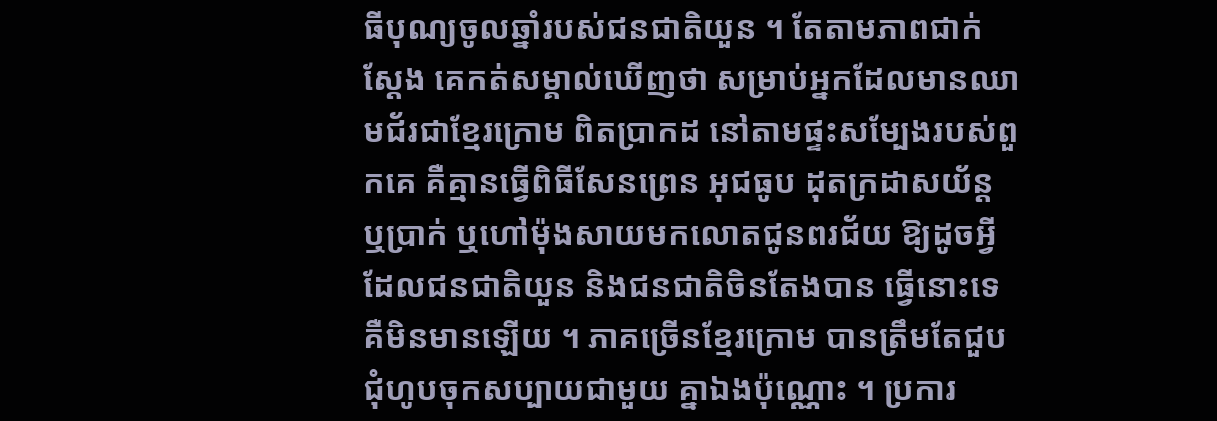ធីបុណ្យចូលឆ្នាំរបស់ជនជាតិយួន ។ តែតាមភាពជាក់ស្តែង គេកត់សម្គាល់ឃើញថា សម្រាប់អ្នកដែលមានឈាមជ័រជាខ្មែរក្រោម ពិតប្រាកដ នៅតាមផ្ទះសម្បែងរបស់ពួកគេ គឺគ្មានធ្វើពិធីសែនព្រេន អុជធូប ដុតក្រដាសយ័ន្ត ឬប្រាក់ ឬហៅម៉ុងសាយមកលោតជូនពរជ័យ ឱ្យដូចអ្វីដែលជនជាតិយួន និងជនជាតិចិនតែងបាន ធ្វើនោះទេ គឺមិនមានឡើយ ។ ភាគច្រើនខ្មែរក្រោម បានត្រឹមតែជួបជុំហូបចុកសប្បាយជាមួយ គ្នាឯងប៉ុណ្ណោះ ។ ប្រការ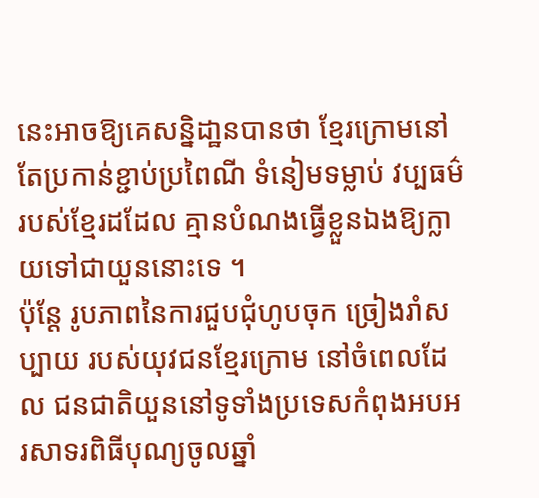នេះអាចឱ្យគេសន្និដា្ឋនបានថា ខ្មែរក្រោមនៅតែប្រកាន់ខ្ជាប់ប្រពៃណី ទំនៀមទម្លាប់ វប្បធម៌របស់ខ្មែរដដែល គ្មានបំណងធ្វើខ្លួនឯងឱ្យក្លាយទៅជាយួននោះទេ ។
ប៉ុន្តែ រូបភាពនៃការជួបជុំហូបចុក ច្រៀងរាំសប្បាយ របស់យុវជនខ្មែរក្រោម នៅចំពេលដែល ជនជាតិយួននៅទូទាំងប្រទេសកំពុងអបអរសាទរពិធីបុណ្យចូលឆ្នាំ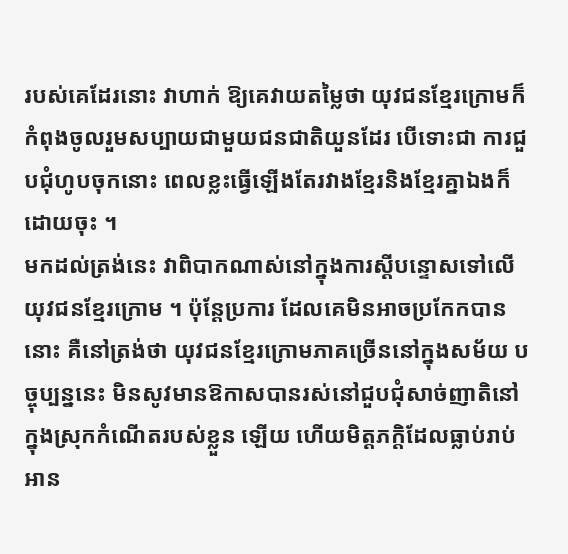របស់គេដែរនោះ វាហាក់ ឱ្យគេវាយតម្លៃថា យុវជនខ្មែរក្រោមក៏កំពុងចូលរួមសប្បាយជាមួយជនជាតិយួនដែរ បើទោះជា ការជួបជុំហូបចុកនោះ ពេលខ្លះធ្វើឡើងតែរវាងខ្មែរនិងខ្មែរគ្នាឯងក៏ដោយចុះ ។
មកដល់ត្រង់នេះ វាពិបាកណាស់នៅក្នុងការស្តីបន្ទោសទៅលើយុវជនខ្មែរក្រោម ។ ប៉ុន្តែប្រការ ដែលគេមិនអាចប្រកែកបាននោះ គឺនៅត្រង់ថា យុវជនខ្មែរក្រោមភាគច្រើននៅក្នុងសម័យ បច្ចុប្បន្ននេះ មិនសូវមានឱកាសបានរស់នៅជួបជុំសាច់ញាតិនៅក្នុងស្រុកកំណើតរបស់ខ្លួន ឡើយ ហើយមិត្តភក្តិដែលធ្លាប់រាប់អាន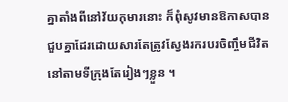គ្នាតាំងពីនៅវ័យកុមារនោះ ក៏ពុំសូវមានឱកាសបាន ជួបគ្នាដែរដោយសារតែត្រូវស្វែងរករបរចិញ្ចឹមជីវិតនៅតាមទីក្រុងតែរៀងៗខ្លួន ។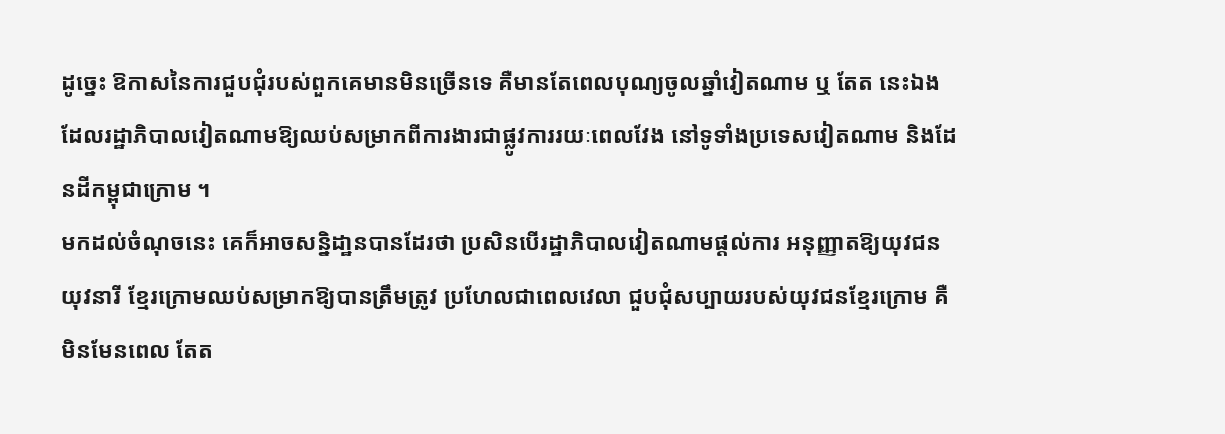ដូច្នេះ ឱកាសនៃការជួបជុំរបស់ពួកគេមានមិនច្រើនទេ គឺមានតែពេលបុណ្យចូលឆ្នាំវៀតណាម ឬ តែត នេះឯង ដែលរដ្ឋាភិបាលវៀតណាមឱ្យឈប់សម្រាកពីការងារជាផ្លូវការរយៈពេលវែង នៅទូទាំងប្រទេសវៀតណាម និងដែនដីកម្ពុជាក្រោម ។
មកដល់ចំណុចនេះ គេក៏អាចសន្និដា្ឋនបានដែរថា ប្រសិនបើរដ្ឋាភិបាលវៀតណាមផ្តល់ការ អនុញ្ញាតឱ្យយុវជន យុវនារី ខ្មែរក្រោមឈប់សម្រាកឱ្យបានត្រឹមត្រូវ ប្រហែលជាពេលវេលា ជួបជុំសប្បាយរបស់យុវជនខ្មែរក្រោម គឺមិនមែនពេល តែត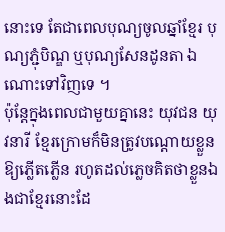នោះទេ តែជាពេលបុណ្យចូលឆ្នាំខ្មែរ បុណ្យភ្ជុំបិណ្ឌ ឬបុណ្យសែនដូនតា ឯណោះទៅវិញទេ ។
ប៉ុន្តែក្នុងពេលជាមួយគ្នានេះ យុវជន យុវនារី ខ្មែរក្រោមក៏មិនត្រូវបណ្តោយខ្លួនឱ្យភ្លើតភ្លើន រហូតដល់ភ្លេចគិតថាខ្លួនឯងជាខ្មែរនោះដែ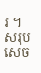រ ។
សរុបសេច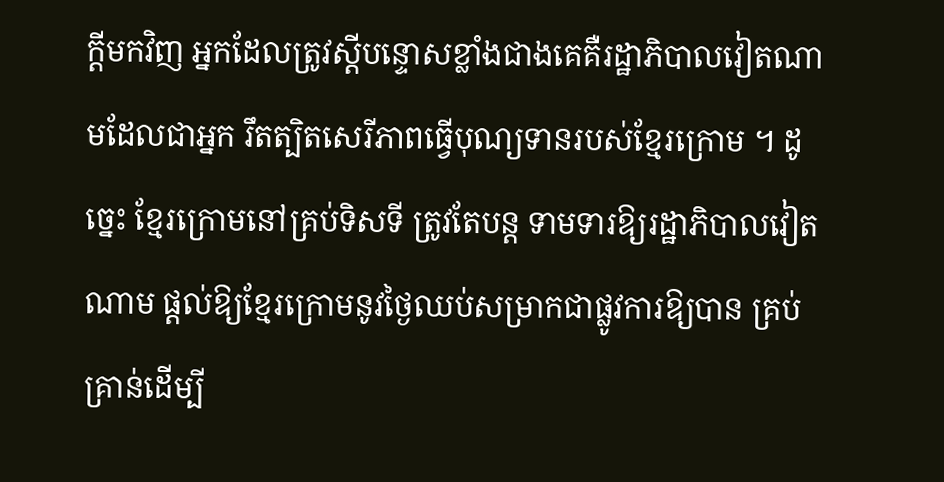ក្តីមកវិញ អ្នកដែលត្រូវស្តីបន្ទោសខ្លាំងជាងគេគឺរដ្ឋាភិបាលវៀតណាមដែលជាអ្នក រឹតត្បិតសេរីភាពធ្វើបុណ្យទានរបស់ខ្មែរក្រោម ។ ដូច្នេះ ខ្មែរក្រោមនៅគ្រប់ទិសទី ត្រូវតែបន្ត ទាមទារឱ្យរដ្ឋាភិបាលវៀតណាម ផ្តល់ឱ្យខ្មែរក្រោមនូវថ្ងៃឈប់សម្រាកជាផ្លូវការឱ្យបាន គ្រប់គ្រាន់ដើម្បី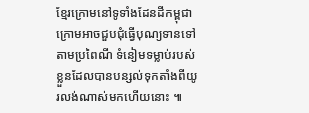ខ្មែរក្រោមនៅទូទាំងដែនដីកម្ពុជាក្រោមអាចជួបជុំធ្វើបុណ្យទានទៅតាមប្រពៃណី ទំនៀមទម្លាប់របស់ខ្លួនដែលបានបន្សល់ទុកតាំងពីយូរលង់ណាស់មកហើយនោះ ៕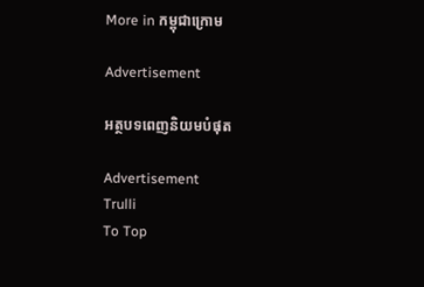More in កម្ពុជាក្រោម

Advertisement

អត្ថបទពេញនិយមបំផុត

Advertisement
Trulli
To Top